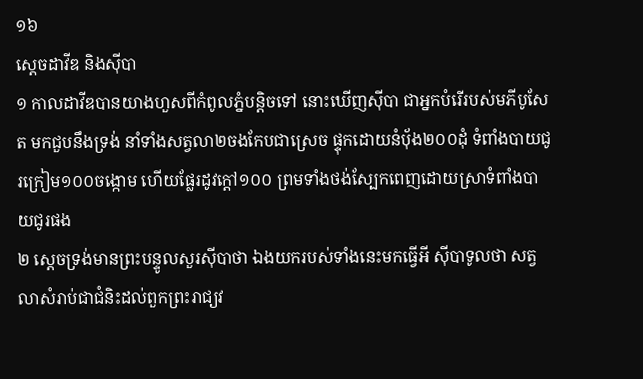១៦
ស្តេចដាវីឌ និងស៊ីបា
១ កាលដាវីឌបានយាងហួសពីកំពូលភ្នំបន្តិចទៅ នោះឃើញស៊ីបា ជាអ្នកបំរើរបស់មភីបូសែត មកជួបនឹងទ្រង់ នាំទាំងសត្វលា២ចងកែបជាស្រេច ផ្ទុកដោយនំបុ័ង២០០ដុំ ទំពាំងបាយជូរក្រៀម១០០ចង្កោម ហើយផ្លែរដូវក្តៅ១០០ ព្រមទាំងថង់ស្បែកពេញដោយស្រាទំពាំងបាយជូរផង
២ ស្តេចទ្រង់មានព្រះបន្ទូលសួរស៊ីបាថា ឯងយករបស់ទាំងនេះមកធ្វើអី ស៊ីបាទូលថា សត្វលាសំរាប់ជាជំនិះដល់ពួកព្រះរាជ្យវ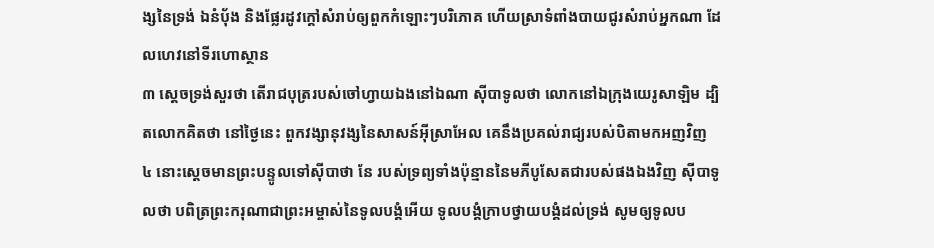ង្សនៃទ្រង់ ឯនំបុ័ង និងផ្លែរដូវក្តៅសំរាប់ឲ្យពួកកំឡោះៗបរិភោគ ហើយស្រាទំពាំងបាយជូរសំរាប់អ្នកណា ដែលហេវនៅទីរហោស្ថាន
៣ ស្តេចទ្រង់សួរថា តើរាជបុត្ររបស់ចៅហ្វាយឯងនៅឯណា ស៊ីបាទូលថា លោកនៅឯក្រុងយេរូសាឡិម ដ្បិតលោកគិតថា នៅថ្ងៃនេះ ពួកវង្សានុវង្សនៃសាសន៍អ៊ីស្រាអែល គេនឹងប្រគល់រាជ្យរបស់បិតាមកអញវិញ
៤ នោះស្តេចមានព្រះបន្ទូលទៅស៊ីបាថា នែ របស់ទ្រព្យទាំងប៉ុន្មាននៃមភីបូសែតជារបស់ផងឯងវិញ ស៊ីបាទូលថា បពិត្រព្រះករុណាជាព្រះអម្ចាស់នៃទូលបង្គំអើយ ទូលបង្គំក្រាបថ្វាយបង្គំដល់ទ្រង់ សូមឲ្យទូលប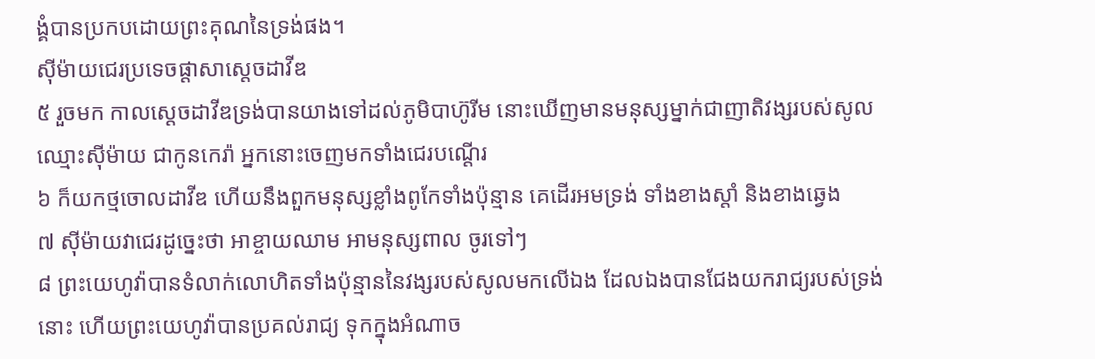ង្គំបានប្រកបដោយព្រះគុណនៃទ្រង់ផង។
ស៊ីម៉ាយជេរប្រទេចផ្តាសាស្តេចដាវីឌ
៥ រួចមក កាលស្តេចដាវីឌទ្រង់បានយាងទៅដល់ភូមិបាហ៊ូរីម នោះឃើញមានមនុស្សម្នាក់ជាញាតិវង្សរបស់សូល ឈ្មោះស៊ីម៉ាយ ជាកូនកេរ៉ា អ្នកនោះចេញមកទាំងជេរបណ្តើរ
៦ ក៏យកថ្មចោលដាវីឌ ហើយនឹងពួកមនុស្សខ្លាំងពូកែទាំងប៉ុន្មាន គេដើរអមទ្រង់ ទាំងខាងស្តាំ និងខាងឆ្វេង
៧ ស៊ីម៉ាយវាជេរដូច្នេះថា អាខ្ចាយឈាម អាមនុស្សពាល ចូរទៅៗ
៨ ព្រះយេហូវ៉ាបានទំលាក់លោហិតទាំងប៉ុន្មាននៃវង្សរបស់សូលមកលើឯង ដែលឯងបានជែងយករាជ្យរបស់ទ្រង់នោះ ហើយព្រះយេហូវ៉ាបានប្រគល់រាជ្យ ទុកក្នុងអំណាច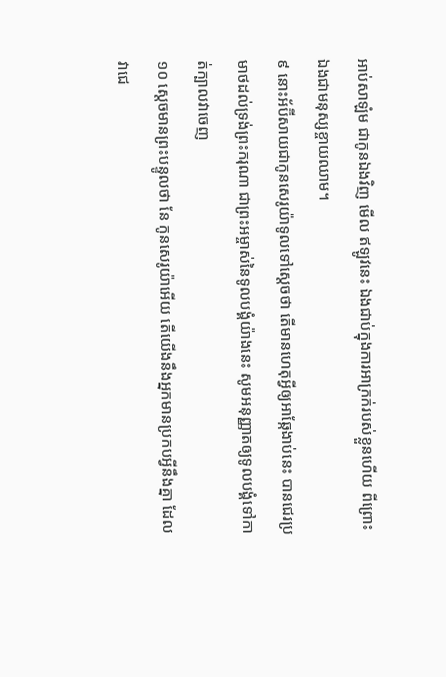អាប់សាឡំម ជាកូនឯងវិញ មើល ឥឡូវនេះ ឯងជាប់ក្នុងការអាក្រក់របស់ខ្លួនហើយ ពីព្រោះឯងជាមនុស្សខ្ចាយឈាម។
៩ នោះអ័ប៊ីសាយជាកូនសេរូយ៉ាទូលទៅស្តេចថា តើមានហេតុអ្វីឲ្យអាឆ្កែងាប់នេះ បានជេរប្រមាថដល់ទ្រង់ព្រះករុណា ជាព្រះអម្ចាស់នៃទូលបង្គំយ៉ាងនេះ សូមអនុញ្ញាតឲ្យទូលបង្គំទៅកាត់ក្បាលវាចេញ
១០ ស្តេចមានព្រះបន្ទូលថា នែ កូនសេរូយ៉ាអើយ តើយើងនឹងអ្នកមានប្រកបអ្វីនឹងគ្នា ដែលវាជេ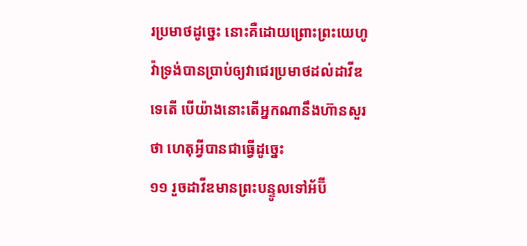រប្រមាថដូច្នេះ នោះគឺដោយព្រោះព្រះយេហូវ៉ាទ្រង់បានប្រាប់ឲ្យវាជេរប្រមាថដល់ដាវីឌទេតើ បើយ៉ាងនោះតើអ្នកណានឹងហ៊ានសួរថា ហេតុអ្វីបានជាធ្វើដូច្នេះ
១១ រួចដាវីឌមានព្រះបន្ទូលទៅអ័ប៊ី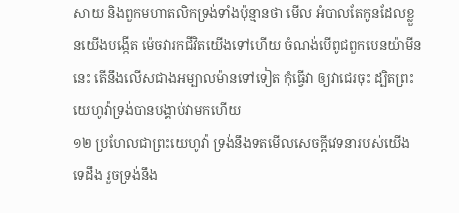សាយ និងពួកមហាតលិកទ្រង់ទាំងប៉ុន្មានថា មើល អំបាលតែកូនដែលខ្លួនយើងបង្កើត ម៉េចវារកជីវិតយើងទៅហើយ ចំណង់បើពូជពួកបេនយ៉ាមីននេះ តើនឹងលើសជាងអម្បាលម៉ានទៅទៀត កុំធ្វើវា ឲ្យវាជេរចុះ ដ្បិតព្រះយេហូវ៉ាទ្រង់បានបង្គាប់វាមកហើយ
១២ ប្រហែលជាព្រះយេហូវ៉ា ទ្រង់នឹងទតមើលសេចក្តីវេទនារបស់យើងទេដឹង រួចទ្រង់នឹង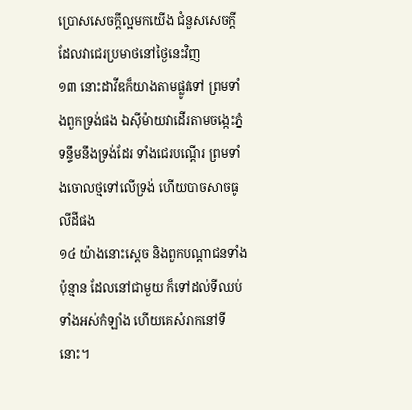ប្រោសសេចក្តីល្អមកយើង ជំនួសសេចក្តីដែលវាជេរប្រមាថនៅថ្ងៃនេះវិញ
១៣ នោះដាវីឌក៏យាងតាមផ្លូវទៅ ព្រមទាំងពួកទ្រង់ផង ឯស៊ីម៉ាយវាដើរតាមចង្កេះភ្នំទន្ទឹមនឹងទ្រង់ដែរ ទាំងជេរបណ្តើរ ព្រមទាំងចោលថ្មទៅលើទ្រង់ ហើយបាចសាចធូលីដីផង
១៤ យ៉ាងនោះស្តេច និងពួកបណ្តាជនទាំងប៉ុន្មាន ដែលនៅជាមួយ ក៏ទៅដល់ទីឈប់ទាំងអស់កំឡាំង ហើយគេសំរាកនៅទីនោះ។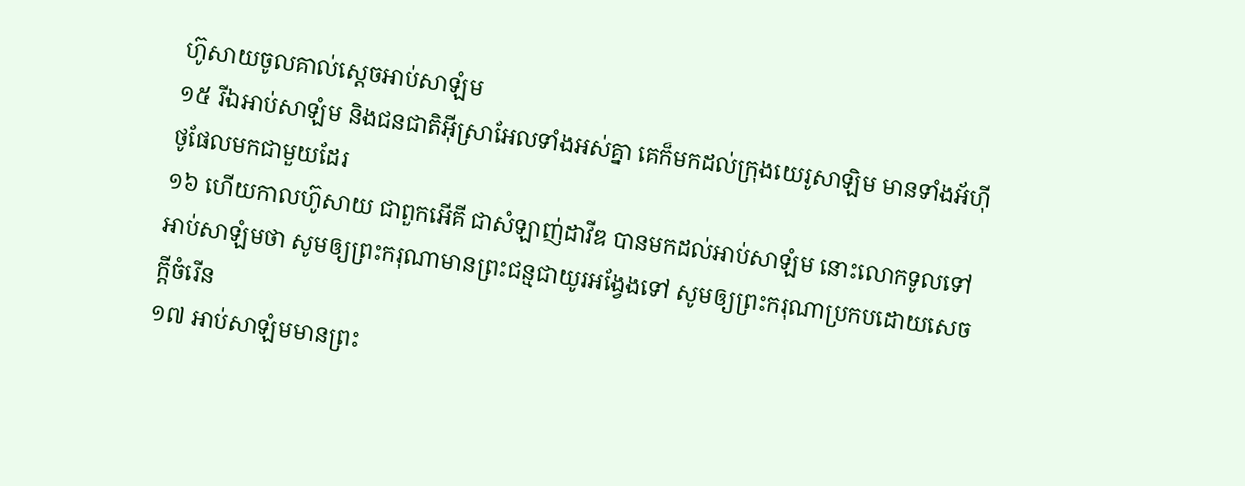ហ៊ូសាយចូលគាល់ស្តេចអាប់សាឡំម
១៥ រីឯអាប់សាឡំម និងជនជាតិអ៊ីស្រាអែលទាំងអស់គ្នា គេក៏មកដល់ក្រុងយេរូសាឡិម មានទាំងអ័ហ៊ីថូផែលមកជាមួយដែរ
១៦ ហើយកាលហ៊ូសាយ ជាពួកអើគី ជាសំឡាញ់ដាវីឌ បានមកដល់អាប់សាឡំម នោះលោកទូលទៅអាប់សាឡំមថា សូមឲ្យព្រះករុណាមានព្រះជន្មជាយូរអង្វែងទៅ សូមឲ្យព្រះករុណាប្រកបដោយសេចក្តីចំរើន
១៧ អាប់សាឡំមមានព្រះ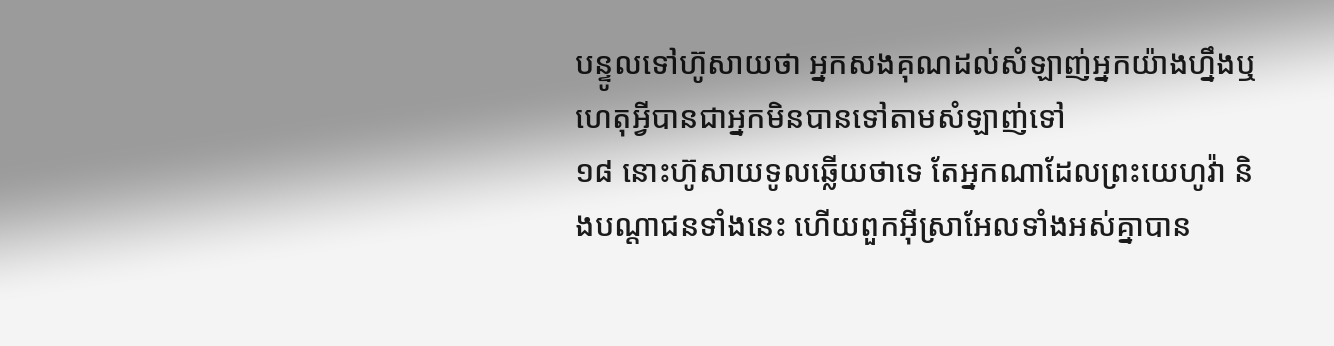បន្ទូលទៅហ៊ូសាយថា អ្នកសងគុណដល់សំឡាញ់អ្នកយ៉ាងហ្នឹងឬ ហេតុអ្វីបានជាអ្នកមិនបានទៅតាមសំឡាញ់ទៅ
១៨ នោះហ៊ូសាយទូលឆ្លើយថាទេ តែអ្នកណាដែលព្រះយេហូវ៉ា និងបណ្តាជនទាំងនេះ ហើយពួកអ៊ីស្រាអែលទាំងអស់គ្នាបាន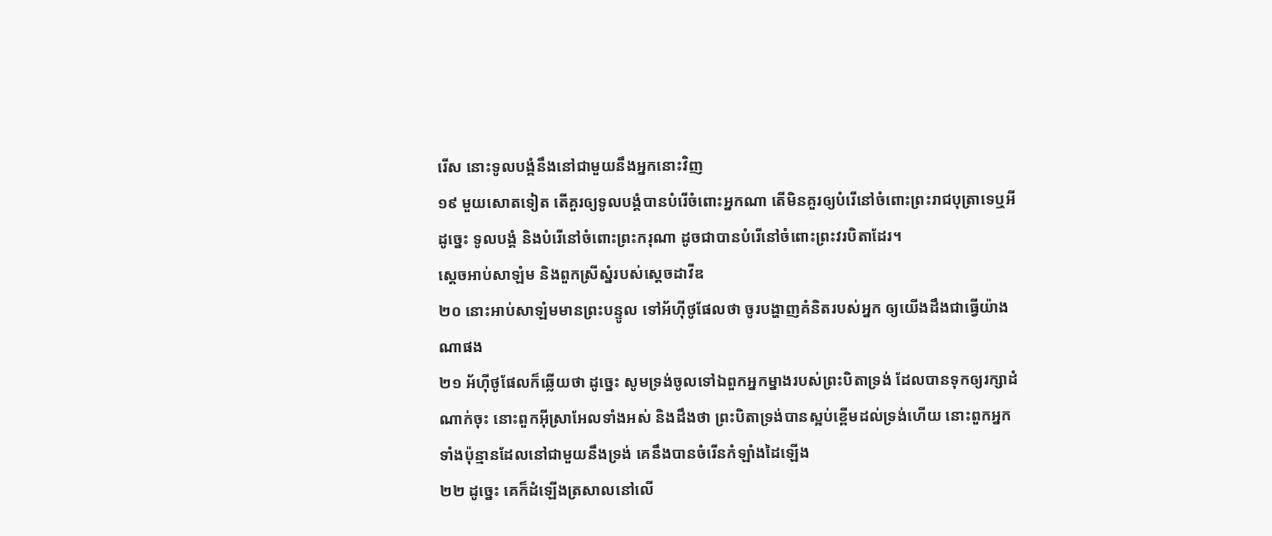រើស នោះទូលបង្គំនឹងនៅជាមួយនឹងអ្នកនោះវិញ
១៩ មួយសោតទៀត តើគួរឲ្យទូលបង្គំបានបំរើចំពោះអ្នកណា តើមិនគួរឲ្យបំរើនៅចំពោះព្រះរាជបុត្រាទេឬអី ដូច្នេះ ទូលបង្គំ និងបំរើនៅចំពោះព្រះករុណា ដូចជាបានបំរើនៅចំពោះព្រះវរបិតាដែរ។
ស្តេចអាប់សាឡំម និងពួកស្រីស្នំរបស់ស្តេចដាវីឌ
២០ នោះអាប់សាឡំមមានព្រះបន្ទូល ទៅអ័ហ៊ីថូផែលថា ចូរបង្ហាញគំនិតរបស់អ្នក ឲ្យយើងដឹងជាធ្វើយ៉ាងណាផង
២១ អ័ហ៊ីថូផែលក៏ឆ្លើយថា ដូច្នេះ សូមទ្រង់ចូលទៅឯពួកអ្នកម្នាងរបស់ព្រះបិតាទ្រង់ ដែលបានទុកឲ្យរក្សាដំណាក់ចុះ នោះពួកអ៊ីស្រាអែលទាំងអស់ និងដឹងថា ព្រះបិតាទ្រង់បានស្អប់ខ្ពើមដល់ទ្រង់ហើយ នោះពួកអ្នកទាំងប៉ុន្មានដែលនៅជាមួយនឹងទ្រង់ គេនឹងបានចំរើនកំឡាំងដៃឡើង
២២ ដូច្នេះ គេក៏ដំឡើងត្រសាលនៅលើ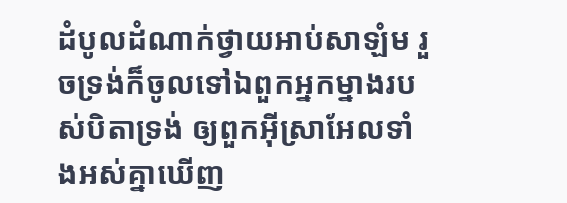ដំបូលដំណាក់ថ្វាយអាប់សាឡំម រួចទ្រង់ក៏ចូលទៅឯពួកអ្នកម្នាងរបស់បិតាទ្រង់ ឲ្យពួកអ៊ីស្រាអែលទាំងអស់គ្នាឃើញ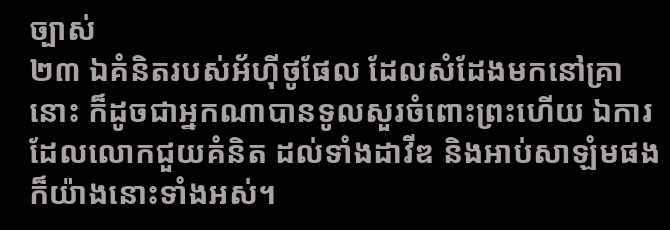ច្បាស់
២៣ ឯគំនិតរបស់អ័ហ៊ីថូផែល ដែលសំដែងមកនៅគ្រានោះ ក៏ដូចជាអ្នកណាបានទូលសួរចំពោះព្រះហើយ ឯការដែលលោកជួយគំនិត ដល់ទាំងដាវីឌ និងអាប់សាឡំមផង ក៏យ៉ាងនោះទាំងអស់។